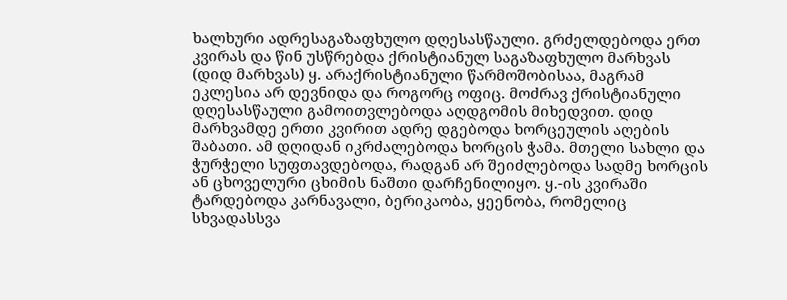ხალხური ადრესაგაზაფხულო დღესასწაული. გრძელდებოდა ერთ კვირას და წინ უსწრებდა ქრისტიანულ საგაზაფხულო მარხვას (დიდ მარხვას) ყ. არაქრისტიანული წარმოშობისაა, მაგრამ ეკლესია არ დევნიდა და როგორც ოფიც. მოძრავ ქრისტიანული დღესასწაული გამოითვლებოდა აღდგომის მიხედვით. დიდ მარხვამდე ერთი კვირით ადრე დგებოდა ხორცეულის აღების შაბათი. ამ დღიდან იკრძალებოდა ხორცის ჭამა. მთელი სახლი და ჭურჭელი სუფთავდებოდა, რადგან არ შეიძლებოდა სადმე ხორცის ან ცხოველური ცხიმის ნაშთი დარჩენილიყო. ყ.-ის კვირაში ტარდებოდა კარნავალი, ბერიკაობა, ყეენობა, რომელიც სხვადასსვა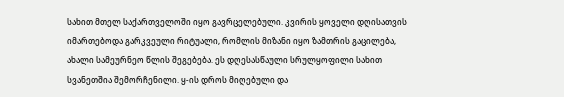სახით მთელ საქართველოში იყო გავრცელებული. კვირის ყოველი დღისათვის იმართებოდა გარკვეული რიტუალი, რომლის მიზანი იყო ზამთრის გაცილება, ახალი სამეურნეო წლის შეგებება. ეს დღესასწაული სრულყოფილი სახით სვანეთშია შემორჩენილი. ყ-ის დროს მიღებული და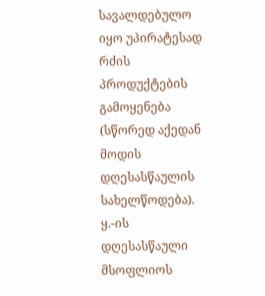სავალდებულო იყო უპირატესად რძის პროდუქტების გამოყენება (სწორედ აქედან მოდის დღესასწაულის სახელწოდება). ყ.-ის დღესასწაული მსოფლიოს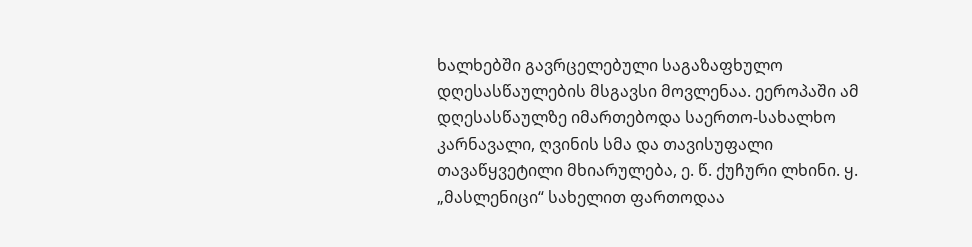ხალხებში გავრცელებული საგაზაფხულო დღესასწაულების მსგავსი მოვლენაა. ეეროპაში ამ დღესასწაულზე იმართებოდა საერთო-სახალხო კარნავალი, ღვინის სმა და თავისუფალი თავაწყვეტილი მხიარულება, ე. წ. ქუჩური ლხინი. ყ. „მასლენიცი“ სახელით ფართოდაა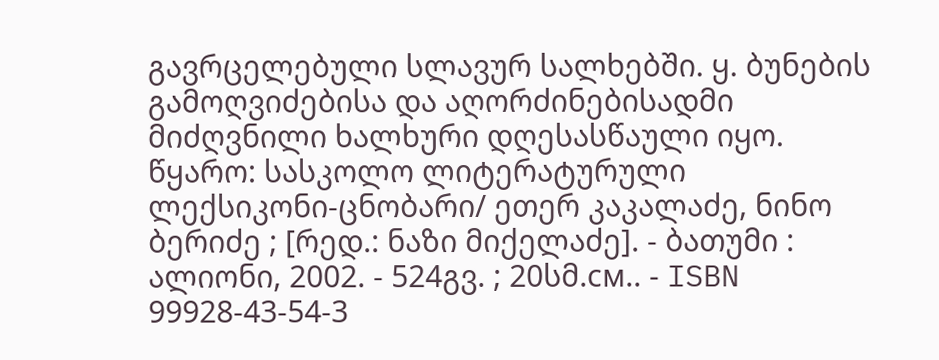გავრცელებული სლავურ სალხებში. ყ. ბუნების გამოღვიძებისა და აღორძინებისადმი მიძღვნილი ხალხური დღესასწაული იყო.
წყარო: სასკოლო ლიტერატურული ლექსიკონი-ცნობარი/ ეთერ კაკალაძე, ნინო ბერიძე ; [რედ.: ნაზი მიქელაძე]. - ბათუმი : ალიონი, 2002. - 524გვ. ; 20სმ.см.. - ISBN 99928-43-54-3